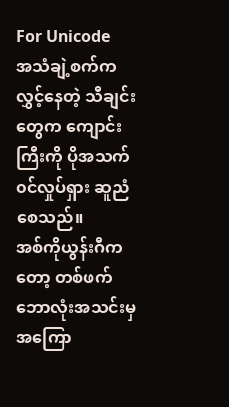For Unicode
အသံချဲ့စက်က လွှင့်နေတဲ့ သီချင်းတွေက ကျောင်းကြီးကို ပိုအသက်၀င်လှုပ်ရှား ဆူညံစေသည်။
အစ်ကိုယွန်းဂီကတော့ တစ်ဖက်ဘောလုံးအသင်းမှ အကြော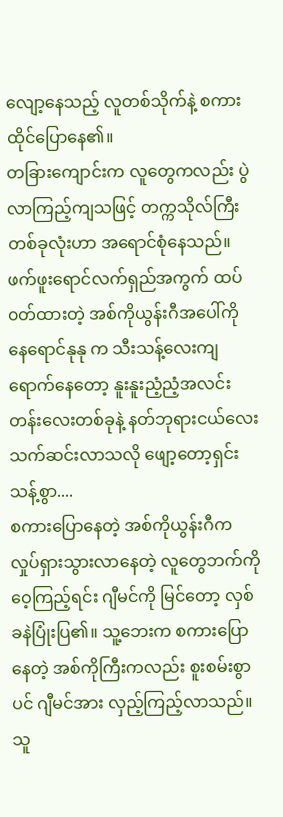လျော့နေသည့် လူတစ်သိုက်နဲ့ စကားထိုင်ပြောနေ၏။
တခြားကျောင်းက လူတွေကလည်း ပွဲလာကြည့်ကျသဖြင့် တက္ကသိုလ်ကြီးတစ်ခုလုံးဟာ အရောင်စုံနေသည်။
ဖက်ဖူးရောင်လက်ရှည်အကွက် ထပ်၀တ်ထားတဲ့ အစ်ကိုယွန်းဂီအပေါ်ကို နေရောင်နုနု က သီးသန့်လေးကျရောက်နေတော့ နူးနူးညံ့ညံ့အလင်းတန်းလေးတစ်ခုနဲ့ နတ်ဘုရားငယ်လေး သက်ဆင်းလာသလို ဖျော့တော့ရှင်းသန့်စွာ....
စကားပြောနေတဲ့ အစ်ကိုယွန်းဂီက လှုပ်ရှားသွားလာနေတဲ့ လူတွေဘက်ကို ဝေ့ကြည့်ရင်း ဂျီမင်ကို မြင်တော့ လှစ်ခနဲပြုံးပြ၏။ သူ့ဘေးက စကားပြောနေတဲ့ အစ်ကိုကြီးကလည်း စူးစမ်းစွာပင် ဂျီမင်အား လှည့်ကြည့်လာသည်။
သူ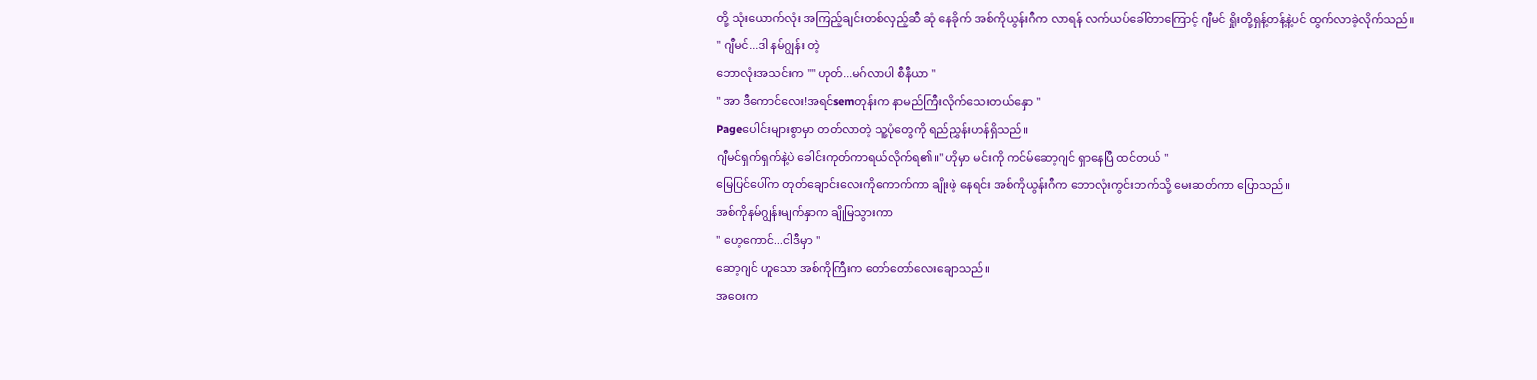တို့ သုံးယောက်လုံး အကြည့်ချင်းတစ်လှည့်ဆီ ဆုံ နေခိုက် အစ်ကိုယွန်းဂီက လာရန် လက်ယပ်ခေါ်တာကြောင့် ဂျီမင် ရှိုးတို့ရှန့်တန့်နဲ့ပင် ထွက်လာခဲ့လိုက်သည်။
" ဂျီမင်...ဒါ နမ်ဂျွန်း တဲ့
ဘောလုံးအသင်းက "" ဟုတ်...မဂ်လာပါ စီနီယာ "
" အာ ဒီကောင်လေး!အရင်semတုန်းက နာမည်ကြီးလိုက်သေးတယ်နှော "
Pageပေါင်းများစွာမှာ တတ်လာတဲ့ သူ့ပုံတွေကို ရည်ညွှန်းဟန်ရှိသည်။
ဂျီမင်ရှက်ရှက်နဲ့ပဲ ခေါင်းကုတ်ကာရယ်လိုက်ရ၏။" ဟိုမှာ မင်းကို ကင်မ်ဆော့ဂျင် ရှာနေပြီ ထင်တယ် "
မြေပြင်ပေါ်က တုတ်ချောင်းလေးကိုကောက်ကာ ချိုးဖဲ့ နေရင်း အစ်ကိုယွန်းဂီက ဘောလုံးကွင်းဘက်သို့ မေးဆတ်ကာ ပြောသည်။
အစ်ကိုနမ်ဂျွန်းမျက်နှာက ချိုမြသွားကာ
" ဟေ့ကောင်...ငါဒီမှာ "
ဆော့ဂျင် ဟူသော အစ်ကိုကြီးက တော်တော်လေးချောသည်။
အဝေးက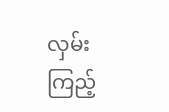လှမ်းကြည့်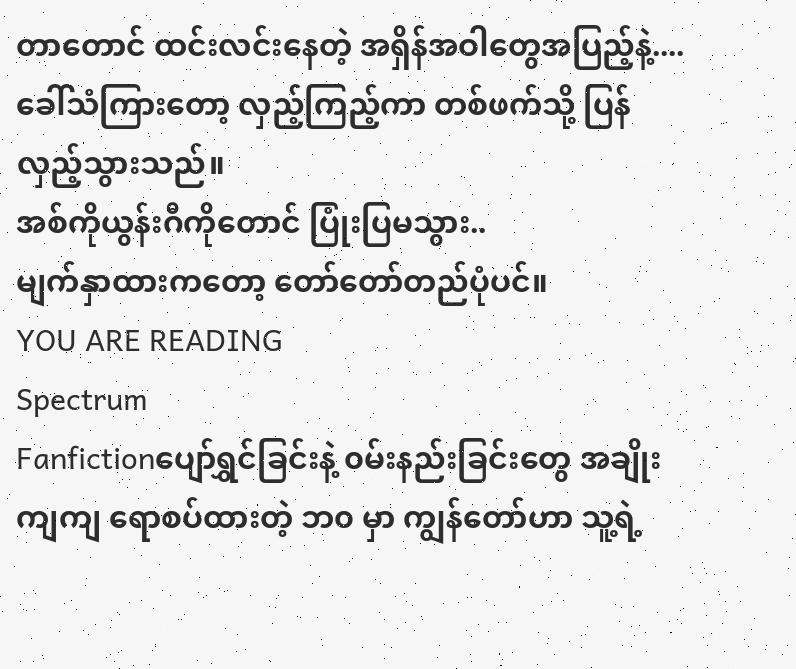တာတောင် ထင်းလင်းနေတဲ့ အရှိန်အဝါတွေအပြည့်နဲ့....
ခေါ်သံကြားတော့ လှည့်ကြည့်ကာ တစ်ဖက်သို့ ပြန်လှည့်သွားသည်။
အစ်ကိုယွန်းဂီကိုတောင် ပြုံးပြမသွား..
မျက်နှာထားကတော့ တော်တော်တည်ပုံပင်။
YOU ARE READING
Spectrum
Fanfictionပျော်ရွှင်ခြင်းနဲ့ ၀မ်းနည်းခြင်းတွေ အချိုးကျကျ ရောစပ်ထားတဲ့ ဘ၀ မှာ ကျွန်တော်ဟာ သူ့ရဲ့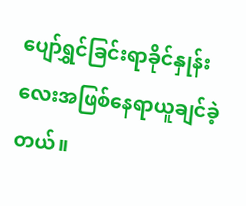ပျော်ရွှင်ခြင်းရာခိုင်နှုန်းလေးအဖြစ်နေရာယူချင်ခဲ့တယ်။